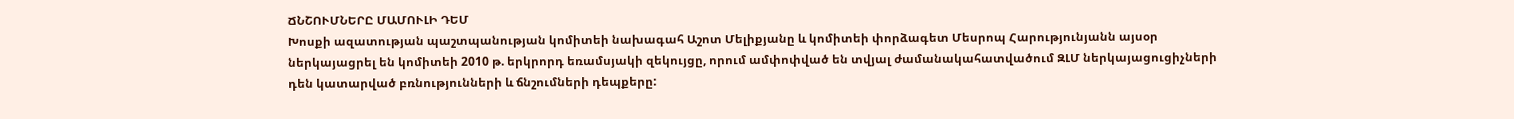ՃՆՇՈՒՄՆԵՐԸ ՄԱՄՈՒԼԻ ԴԵՄ
Խոսքի ազատության պաշտպանության կոմիտեի նախագահ Աշոտ Մելիքյանը և կոմիտեի փորձագետ Մեսրոպ Հարությունյանն այսօր ներկայացրել են կոմիտեի 2010 թ. երկրորդ եռամսյակի զեկույցը, որում ամփոփված են տվյալ ժամանակահատվածում ԶԼՄ ներկայացուցիչների դեն կատարված բռնությունների և ճնշումների դեպքերը: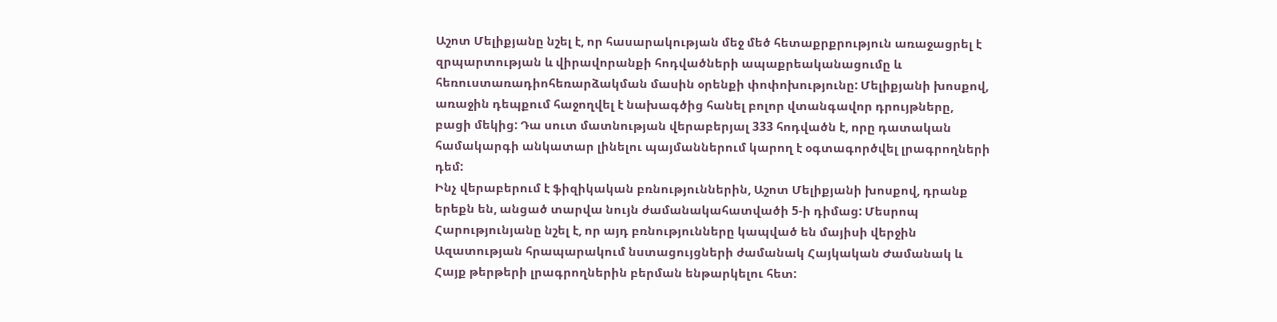Աշոտ Մելիքյանը նշել է, որ հասարակության մեջ մեծ հետաքրքրություն առաջացրել է զրպարտության և վիրավորանքի հոդվածների ապաքրեականացումը և հեռուստառադիոհեռարձակման մասին օրենքի փոփոխությունը: Մելիքյանի խոսքով, առաջին դեպքում հաջողվել է նախագծից հանել բոլոր վտանգավոր դրույթները, բացի մեկից: Դա սուտ մատնության վերաբերյալ 333 հոդվածն է, որը դատական համակարգի անկատար լինելու պայմաններում կարող է օգտագործվել լրագրողների դեմ:
Ինչ վերաբերում է ֆիզիկական բռնություններին, Աշոտ Մելիքյանի խոսքով, դրանք երեքն են, անցած տարվա նույն ժամանակահատվածի 5-ի դիմաց: Մեսրոպ Հարությունյանը նշել է, որ այդ բռնությունները կապված են մայիսի վերջին Ազատության հրապարակում նստացույցների ժամանակ Հայկական Ժամանակ և Հայք թերթերի լրագրողներին բերման ենթարկելու հետ: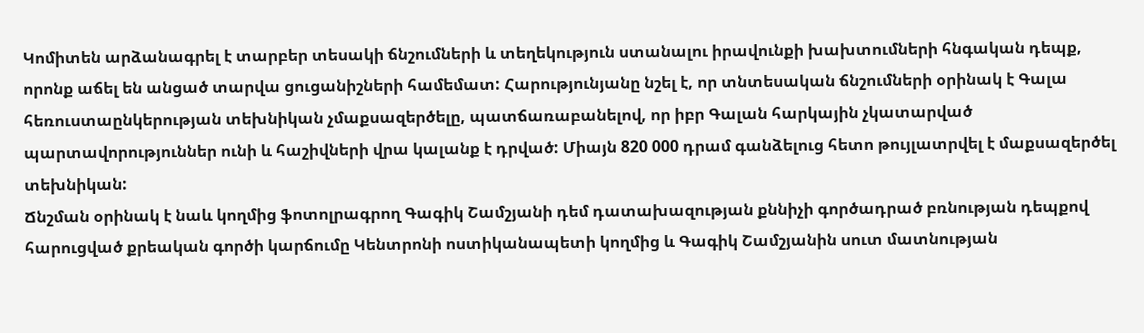Կոմիտեն արձանագրել է տարբեր տեսակի ճնշումների և տեղեկություն ստանալու իրավունքի խախտումների հնգական դեպք, որոնք աճել են անցած տարվա ցուցանիշների համեմատ: Հարությունյանը նշել է, որ տնտեսական ճնշումների օրինակ է Գալա հեռուստաընկերության տեխնիկան չմաքսազերծելը, պատճառաբանելով, որ իբր Գալան հարկային չկատարված պարտավորություններ ունի և հաշիվների վրա կալանք է դրված: Միայն 820 000 դրամ գանձելուց հետո թույլատրվել է մաքսազերծել տեխնիկան:
Ճնշման օրինակ է նաև կողմից ֆոտոլրագրող Գագիկ Շամշյանի դեմ դատախազության քննիչի գործադրած բռնության դեպքով հարուցված քրեական գործի կարճումը Կենտրոնի ոստիկանապետի կողմից և Գագիկ Շամշյանին սուտ մատնության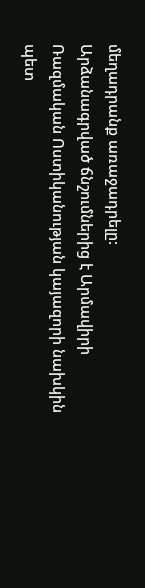մեղադրանք առաջադրելը:
Արձանագրված ճնշումներից է Արմավիրի Ռազմական Ոստիկանության կայազորի նախկին պետ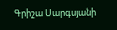Գրիշա Սարգսյանի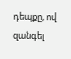դեպքը, ով զանգել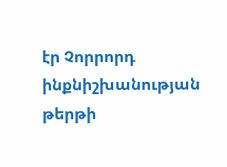էր Չորրորդ ինքնիշխանության թերթի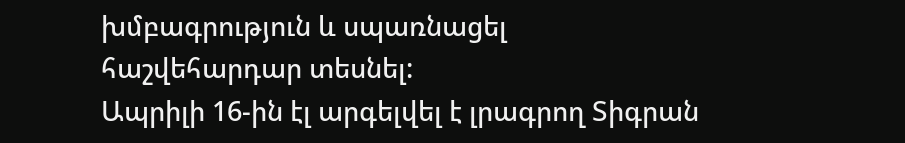խմբագրություն և սպառնացել հաշվեհարդար տեսնել:
Ապրիլի 16-ին էլ արգելվել է լրագրող Տիգրան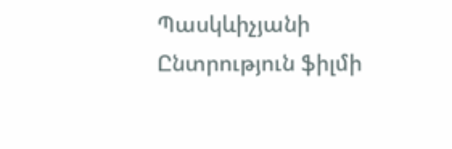Պասկևիչյանի Ընտրություն ֆիլմի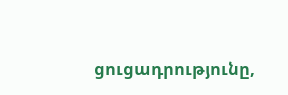ցուցադրությունը,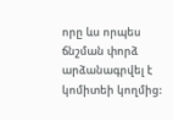որը ևս որպես ճնշման փորձ արձանագրվել է կոմիտեի կողմից: